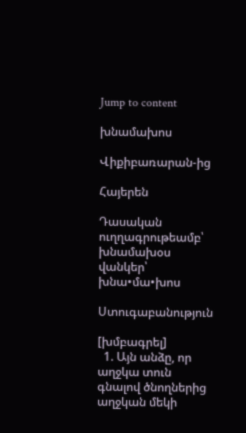Jump to content

խնամախոս

Վիքիբառարան-ից

Հայերեն

Դասական ուղղագրութեամբ՝ խնամախօս վանկեր՝ խնա•մա•խոս

Ստուգաբանություն

[խմբագրել]
  1. Այն անձը, որ աղջկա տուն գնալով ծնողներից աղջկան մեկի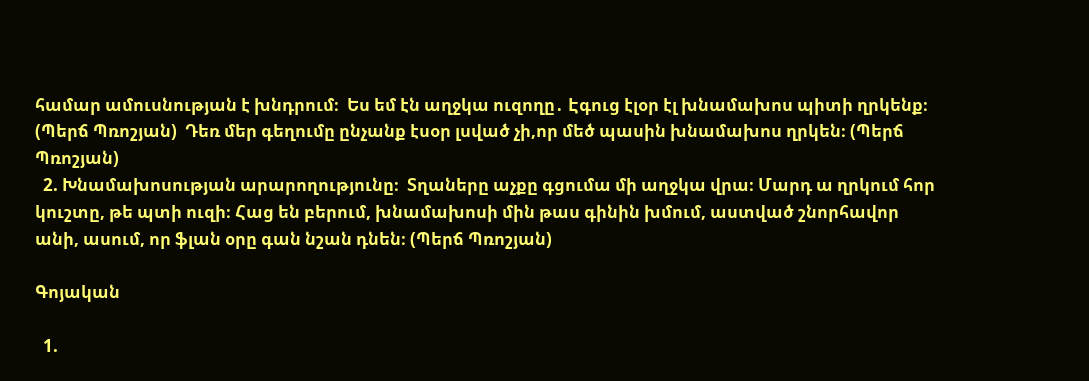համար ամուսնության է խնդրում։  Ես եմ էն աղջկա ուզողը․ Էգուց էլօր էլ խնամախոս պիտի ղրկենք։ (Պերճ Պռոշյան)  Դեռ մեր գեղումը ընչանք էսօր լսված չի,որ մեծ պասին խնամախոս ղրկեն։ (Պերճ Պռոշյան)
  2. Խնամախոսության արարողությունը։  Տղաները աչքը գցումա մի աղջկա վրա։ Մարդ ա ղրկում հոր կուշտը, թե պտի ուզի։ Հաց են բերում, խնամախոսի մին թաս գինին խմում, աստված շնորհավոր անի, ասում, որ ֆլան օրը գան նշան դնեն։ (Պերճ Պռոշյան)

Գոյական

  1.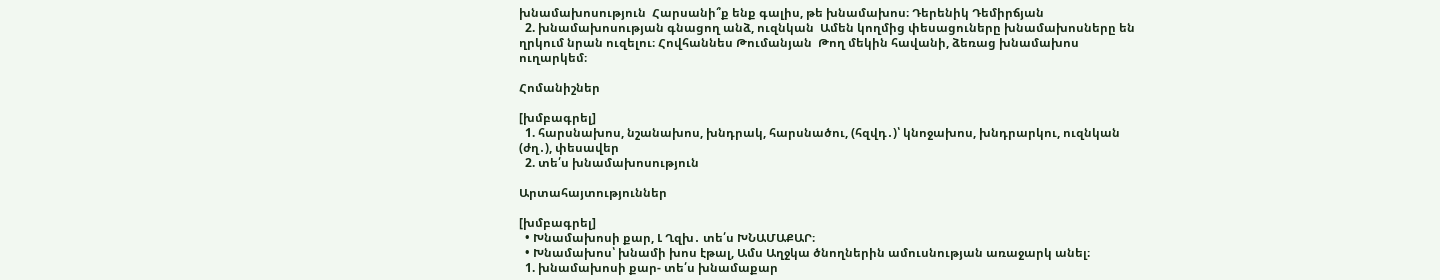խնամախոսություն  Հարսանի՞ք ենք գալիս, թե խնամախոս։ Դերենիկ Դեմիրճյան
  2. խնամախոսության գնացող անձ, ուզնկան  Ամեն կողմից փեսացուները խնամախոսները են ղրկում նրան ուզելու։ Հովհաննես Թումանյան  Թող մեկին հավանի, ձեռաց խնամախոս ուղարկեմ։

Հոմանիշներ

[խմբագրել]
  1. հարսնախոս, նշանախոս, խնդրակ, հարսնածու, (հզվդ․)՝ կնոջախոս, խնդրարկու, ուզնկան (ժղ․), փեսավեր
  2. տե՛ս խնամախոսություն

Արտահայտություններ

[խմբագրել]
  • Խնամախոսի քար, Լ Ղզխ․ տե՛ս ԽՆԱՄԱՔԱՐ։
  • Խնամախոս՝ խնամի խոս էթալ, Ամս Աղջկա ծնողներին ամուսնության առաջարկ անել։
  1. խնամախոսի քար- տե՛ս խնամաքար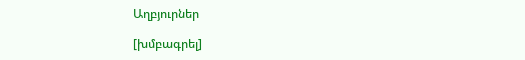Աղբյուրներ

[խմբագրել]